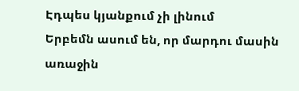Էդպես կյանքում չի լինում
Երբեմն ասում են, որ մարդու մասին առաջին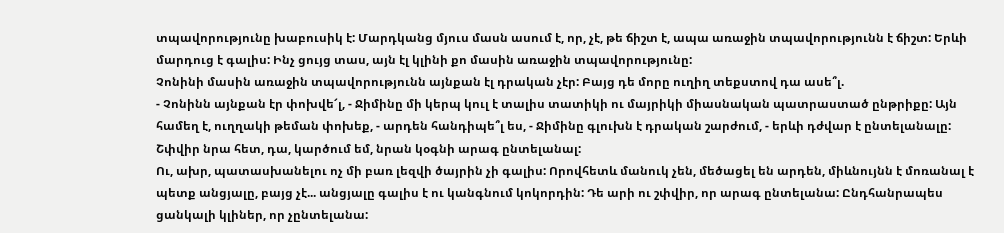տպավորությունը խաբուսիկ է: Մարդկանց մյուս մասն ասում է, որ, չէ, թե ճիշտ է, ապա առաջին տպավորությունն է ճիշտ: Երևի մարդուց է գալիս: Ինչ ցույց տաս, այն էլ կլինի քո մասին առաջին տպավորությունը:
Չոնինի մասին առաջին տպավորությունն այնքան էլ դրական չէր: Բայց դե մորը ուղիղ տեքստով դա ասե՞լ.
- Չոնինն այնքան էր փոխվե՜լ, - Ջիմինը մի կերպ կուլ է տալիս տատիկի ու մայրիկի միասնական պատրաստած ընթրիքը: Այն համեղ է, ուղղակի թեման փոխեք, - արդեն հանդիպե՞լ ես, - Ջիմինը գլուխն է դրական շարժում, - երևի դժվար է ընտելանալը: Շփվիր նրա հետ, դա, կարծում եմ, նրան կօգնի արագ ընտելանալ:
Ու, ախր, պատասխանելու ոչ մի բառ լեզվի ծայրին չի գալիս: Որովհետև մանուկ չեն, մեծացել են արդեն, միևնույնն է մոռանալ է պետք անցյալը, բայց չէ... անցյալը գալիս է ու կանգնում կոկորդին: Դե արի ու շփվիր, որ արագ ընտելանա: Ընդհանրապես ցանկալի կլիներ, որ չընտելանա: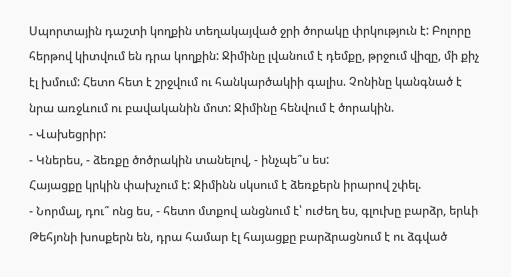Սպորտային դաշտի կողքին տեղակայված ջրի ծորակը փրկություն է: Բոլորը հերթով կիտվում են դրա կողքին: Ջիմինը լվանում է դեմքը, թրջում վիզը, մի քիչ էլ խմում: Հետո հետ է շրջվում ու հանկարծակիի գալիս. Չոնինը կանգնած է նրա առջևում ու բավականին մոտ: Ջիմինը հենվում է ծորակին.
- Վախեցրիր:
- Կներես, - ձեռքը ծոծրակին տանելով, - ինչպե՞ս ես:
Հայացքը կրկին փախչում է: Ջիմինն սկսում է ձեռքերն իրարով շփել.
- Նորմալ, դու՞ ոնց ես, - հետո մտքով անցնում է՝ ուժեղ ես, գլուխը բարձր, երևի Թեհյոնի խոսքերն են, դրա համար էլ հայացքը բարձրացնում է ու ձգված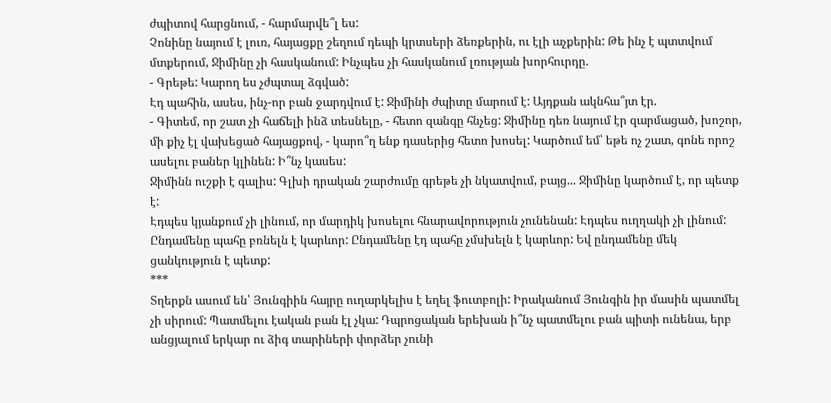ժպիտով հարցնում, - հարմարվե՞լ ես:
Չոնինը նայում է լուռ, հայացքը շեղում դեպի կրտսերի ձեռքերին, ու էլի աչքերին: Թե ինչ է պտտվում մտքերում, Ջիմինը չի հասկանում: Ինչպես չի հասկանում լռության խորհուրդը.
- Գրեթե: Կարող ես չժպտալ ձգված:
Էդ պահին, ասես, ինչ-որ բան ջարդվում է: Ջիմինի ժպիտը մարում է: Այդքան ակնհա՞յտ էր.
- Գիտեմ, որ շատ չի հաճելի ինձ տեսնելը, - հետո զանգը հնչեց: Ջիմինը դեռ նայում էր զարմացած, խոշոր, մի քիչ էլ վախեցած հայացքով, - կարո՞ղ ենք դասերից հետո խոսել: Կարծում եմ՝ եթե ոչ շատ, գոնե որոշ ասելու բաներ կլինեն: Ի՞նչ կասես:
Ջիմինն ուշքի է գալիս: Գլխի դրական շարժումը գրեթե չի նկատվում, բայց... Ջիմինը կարծում է, որ պետք է:
Էդպես կյանքում չի լինում, որ մարդիկ խոսելու հնարավորություն չունենան: Էդպես ուղղակի չի լինում: Ընդամենը պահը բռնելն է կարևոր: Ընդամենը էդ պահը չմսխելն է կարևոր: Եվ ընդամենը մեկ ցանկություն է պետք:
***
Տղերքն ասում են՝ Յունգիին հայրը ուղարկելիս է եղել ֆուտբոլի: Իրականում Յունգին իր մասին պատմել չի սիրում: Պատմելու էական բան էլ չկա: Դպրոցական երեխան ի՞նչ պատմելու բան պիտի ունենա, երբ անցյալում երկար ու ձիգ տարիների փորձեր չունի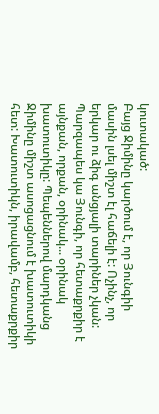կուտակած:
Բայց Ջիմինը կարծում է, որ Յունգիի մասին լսել միշտ էլ հաճելի է: Ոչինչ, որ երկար ու ձիգ անցյալի տարիներ չկան: Պարզապես կա Յունգի, որ հետաքրքիր է այնքան, որքան, օրինակ... օրինակ խատուտիկը: Պեպեններով մարդկանց Ջիմինը միշտ ասոցացնում է խատուտիկի հետ: Խատուտիկն, իրավամբ, հետաքրքիր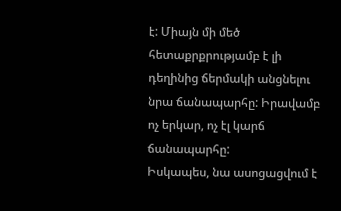է: Միայն մի մեծ հետաքրքրությամբ է լի դեղինից ճերմակի անցնելու նրա ճանապարհը: Իրավամբ ոչ երկար, ոչ էլ կարճ ճանապարհը:
Իսկապես, նա ասոցացվում է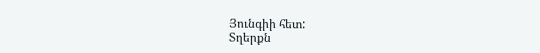Յունգիի հետ:
Տղերքն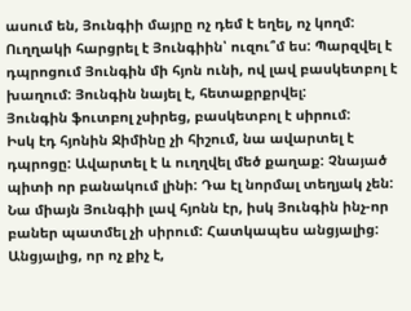ասում են, Յունգիի մայրը ոչ դեմ է եղել, ոչ կողմ: Ուղղակի հարցրել է Յունգիին՝ ուզու՞մ ես: Պարզվել է դպրոցում Յունգին մի հյոն ունի, ով լավ բասկետբոլ է խաղում: Յունգին նայել է, հետաքրքրվել:
Յունգին ֆուտբոլ չսիրեց, բասկետբոլ է սիրում:
Իսկ էդ հյոնին Ջիմինը չի հիշում, նա ավարտել է դպրոցը: Ավարտել է և ուղղվել մեծ քաղաք: Չնայած պիտի որ բանակում լինի: Դա էլ նորմալ տեղյակ չեն:
Նա միայն Յունգիի լավ հյոնն էր, իսկ Յունգին ինչ-որ բաներ պատմել չի սիրում: Հատկապես անցյալից:
Անցյալից, որ ոչ քիչ է,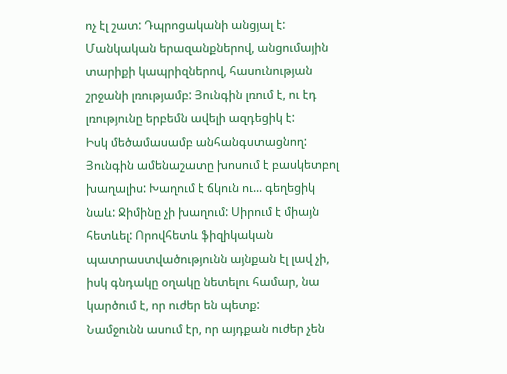ոչ էլ շատ: Դպրոցականի անցյալ է:
Մանկական երազանքներով, անցումային տարիքի կապրիզներով, հասունության շրջանի լռությամբ: Յունգին լռում է, ու էդ լռությունը երբեմն ավելի ազդեցիկ է:
Իսկ մեծամասամբ անհանգստացնող:
Յունգին ամենաշատը խոսում է բասկետբոլ խաղալիս: Խաղում է ճկուն ու... գեղեցիկ նաև: Ջիմինը չի խաղում: Սիրում է միայն հետևել: Որովհետև ֆիզիկական պատրաստվածությունն այնքան էլ լավ չի, իսկ գնդակը օղակը նետելու համար, նա կարծում է, որ ուժեր են պետք:
Նամջունն ասում էր, որ այդքան ուժեր չեն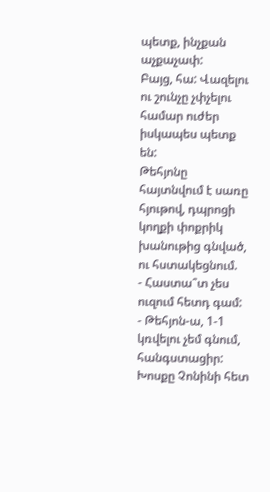պետք, ինչքան աչքաչափ:
Բայց, հա: Վազելու ու շունչը չփչելու համար ուժեր իսկապես պետք են:
Թեհյոնը հայտնվում է սառը հյութով, դպրոցի կողքի փոքրիկ խանութից գնված, ու հստակեցնում.
- Հաստա՞տ չես ուզում հետդ գամ:
- Թեհյոն-ա, 1-1 կռվելու չեմ գնում, հանգստացիր:
Խոսքը Չոնինի հետ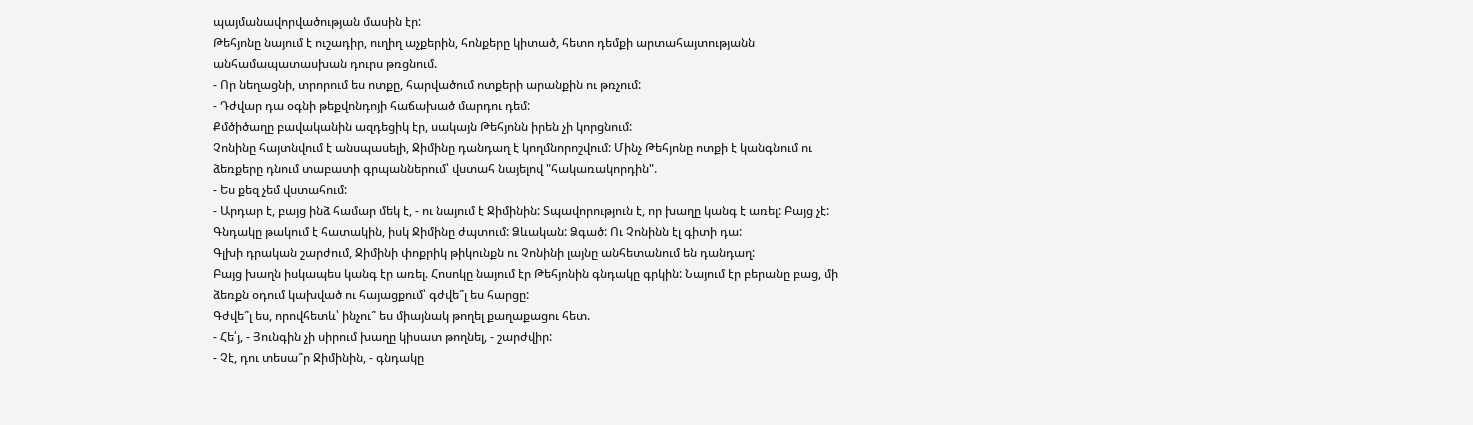պայմանավորվածության մասին էր:
Թեհյոնը նայում է ուշադիր, ուղիղ աչքերին, հոնքերը կիտած, հետո դեմքի արտահայտությանն անհամապատասխան դուրս թռցնում.
- Որ նեղացնի, տրորում ես ոտքը, հարվածում ոտքերի արանքին ու թռչում:
- Դժվար դա օգնի թեքվոնդոյի հաճախած մարդու դեմ:
Քմծիծաղը բավականին ազդեցիկ էր, սակայն Թեհյոնն իրեն չի կորցնում:
Չոնինը հայտնվում է անսպասելի, Ջիմինը դանդաղ է կողմնորոշվում: Մինչ Թեհյոնը ոտքի է կանգնում ու ձեռքերը դնում տաբատի գրպաններում՝ վստահ նայելով "հակառակորդին".
- Ես քեզ չեմ վստահում:
- Արդար է, բայց ինձ համար մեկ է, - ու նայում է Ջիմինին: Տպավորություն է, որ խաղը կանգ է առել: Բայց չէ: Գնդակը թակում է հատակին, իսկ Ջիմինը ժպտում: Ձևական: Ձգած: Ու Չոնինն էլ գիտի դա:
Գլխի դրական շարժում, Ջիմինի փոքրիկ թիկունքն ու Չոնինի լայնը անհետանում են դանդաղ:
Բայց խաղն իսկապես կանգ էր առել. Հոսոկը նայում էր Թեհյոնին գնդակը գրկին: Նայում էր բերանը բաց, մի ձեռքն օդում կախված ու հայացքում՝ գժվե՞լ ես հարցը:
Գժվե՞լ ես, որովհետև՝ ինչու՞ ես միայնակ թողել քաղաքացու հետ.
- Հե՛յ, - Յունգին չի սիրում խաղը կիսատ թողնել, - շարժվիր:
- Չէ, դու տեսա՞ր Ջիմինին, - գնդակը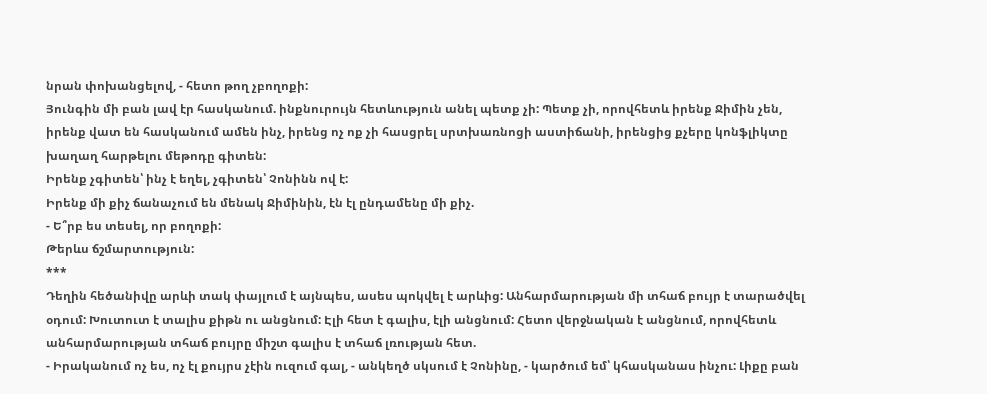նրան փոխանցելով, - հետո թող չբողոքի:
Յունգին մի բան լավ էր հասկանում. ինքնուրույն հետևություն անել պետք չի: Պետք չի, որովհետև իրենք Ջիմին չեն, իրենք վատ են հասկանում ամեն ինչ, իրենց ոչ ոք չի հասցրել սրտխառնոցի աստիճանի, իրենցից քչերը կոնֆլիկտը խաղաղ հարթելու մեթոդը գիտեն:
Իրենք չգիտեն՝ ինչ է եղել, չգիտեն՝ Չոնինն ով է:
Իրենք մի քիչ ճանաչում են մենակ Ջիմինին, էն էլ ընդամենը մի քիչ.
- Ե՞րբ ես տեսել, որ բողոքի:
Թերևս ճշմարտություն:
***
Դեղին հեծանիվը արևի տակ փայլում է այնպես, ասես պոկվել է արևից: Անհարմարության մի տհաճ բույր է տարածվել օդում: Խուտուտ է տալիս քիթն ու անցնում: Էլի հետ է գալիս, էլի անցնում: Հետո վերջնական է անցնում, որովհետև անհարմարության տհաճ բույրը միշտ գալիս է տհաճ լռության հետ.
- Իրականում ոչ ես, ոչ էլ քույրս չէին ուզում գալ, - անկեղծ սկսում է Չոնինը, - կարծում եմ՝ կհասկանաս ինչու: Լիքը բան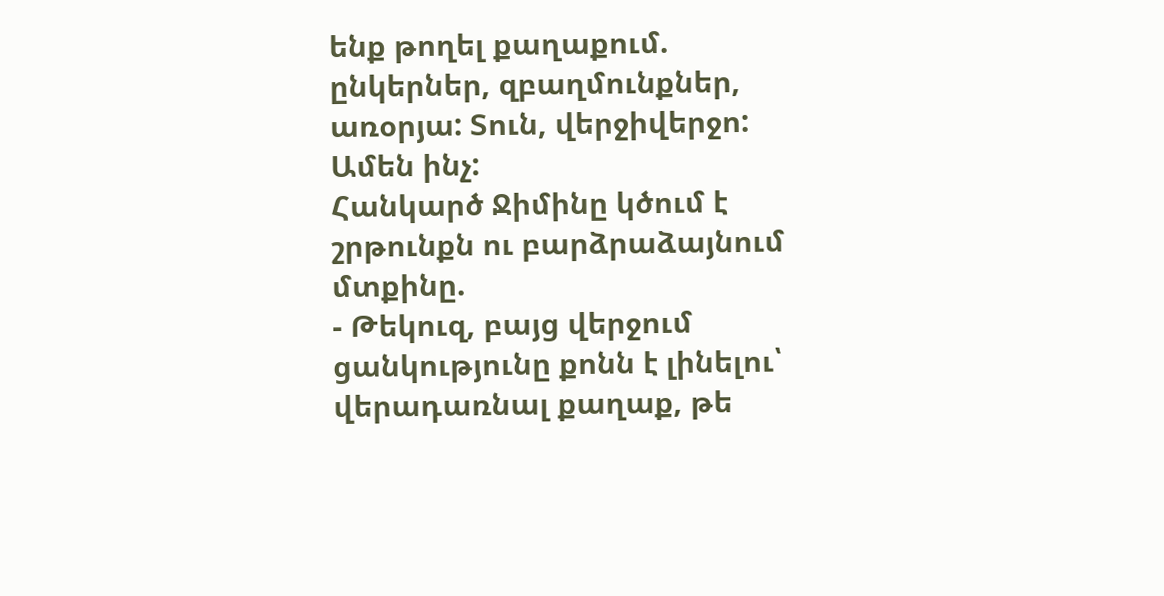ենք թողել քաղաքում. ընկերներ, զբաղմունքներ, առօրյա: Տուն, վերջիվերջո: Ամեն ինչ:
Հանկարծ Ջիմինը կծում է շրթունքն ու բարձրաձայնում մտքինը.
- Թեկուզ, բայց վերջում ցանկությունը քոնն է լինելու՝ վերադառնալ քաղաք, թե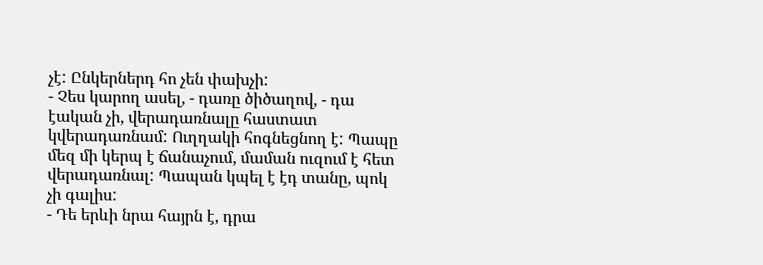չէ: Ընկերներդ հո չեն փախչի:
- Չես կարող ասել, - դառը ծիծաղով, - դա էական չի, վերադառնալը հաստատ կվերադառնամ: Ուղղակի հոգնեցնող է: Պապը մեզ մի կերպ է ճանաչում, մաման ուզում է հետ վերադառնալ: Պապան կպել է էդ տանը, պոկ չի գալիս:
- Դե երևի նրա հայրն է, դրա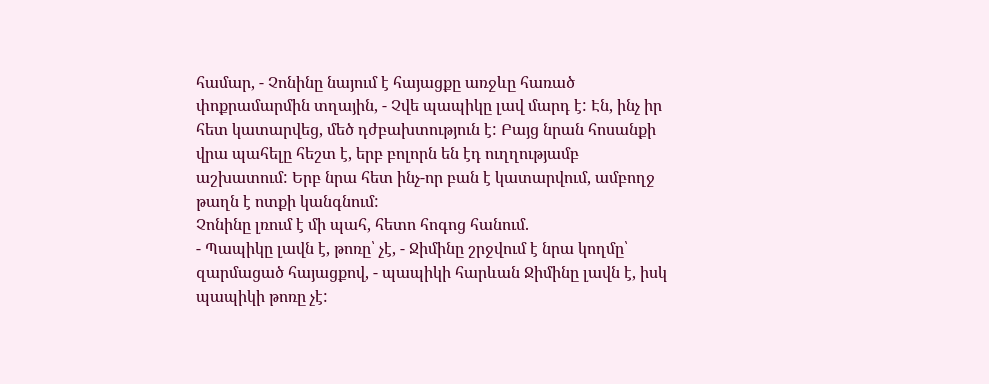համար, - Չոնինը նայում է հայացքը առջևը հառած փոքրամարմին տղային, - Չվե պապիկը լավ մարդ է: Էն, ինչ իր հետ կատարվեց, մեծ դժբախտություն է: Բայց նրան հոսանքի վրա պահելը հեշտ է, երբ բոլորն են էդ ուղղությամբ աշխատում: Երբ նրա հետ ինչ-որ բան է կատարվում, ամբողջ թաղն է ոտքի կանգնում:
Չոնինը լռում է մի պահ, հետո հոգոց հանում.
- Պապիկը լավն է, թոռը՝ չէ, - Ջիմինը շրջվում է նրա կողմը՝ զարմացած հայացքով, - պապիկի հարևան Ջիմինը լավն է, իսկ պապիկի թոռը չէ: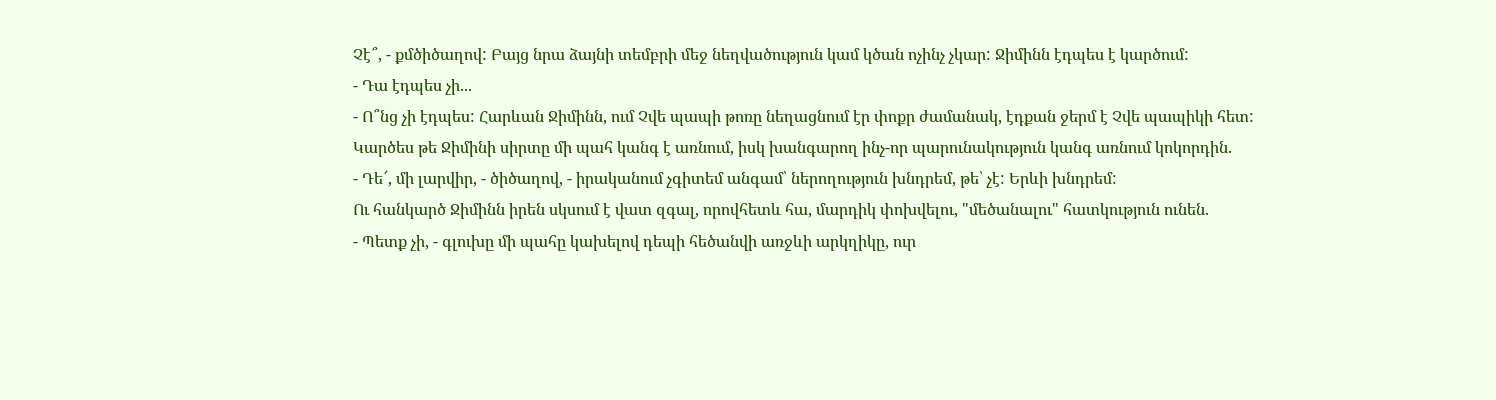Չէ՞, - քմծիծաղով: Բայց նրա ձայնի տեմբրի մեջ նեղվածություն կամ կծան ոչինչ չկար: Ջիմինն էդպես է կարծում:
- Դա էդպես չի...
- Ո՞նց չի էդպես: Հարևան Ջիմինն, ում Չվե պապի թոռը նեղացնում էր փոքր ժամանակ, էդքան ջերմ է Չվե պապիկի հետ:
Կարծես թե Ջիմինի սիրտը մի պահ կանգ է առնում, իսկ խանգարող ինչ-որ պարունակություն կանգ առնում կոկորդին.
- Դե՜, մի լարվիր, - ծիծաղով, - իրականում չգիտեմ անգամ՝ ներողություն խնդրեմ, թե՝ չէ: Երևի խնդրեմ:
Ու հանկարծ Ջիմինն իրեն սկսում է վատ զգալ, որովհետև հա, մարդիկ փոխվելու, "մեծանալու" հատկություն ունեն.
- Պետք չի, - գլուխը մի պահը կախելով դեպի հեծանվի առջևի արկղիկը, ուր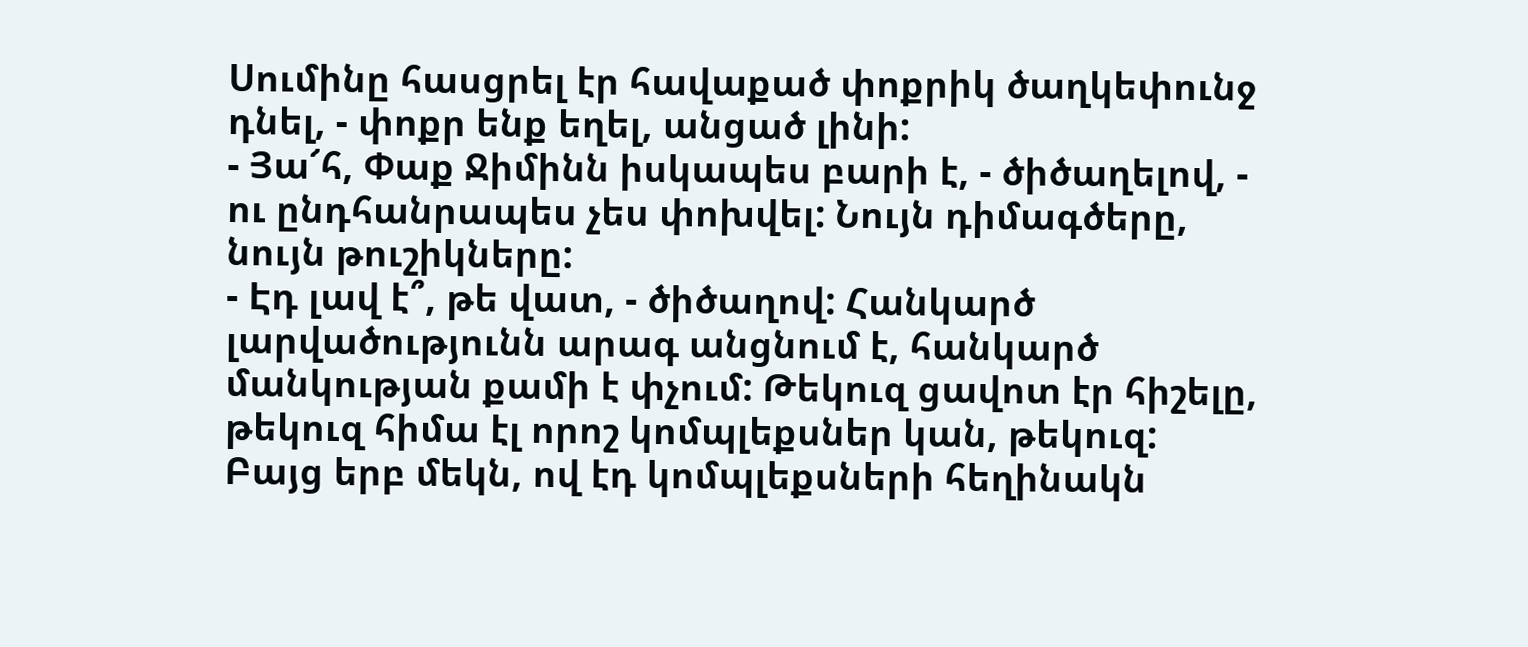Սումինը հասցրել էր հավաքած փոքրիկ ծաղկեփունջ դնել, - փոքր ենք եղել, անցած լինի:
- Յա՜հ, Փաք Ջիմինն իսկապես բարի է, - ծիծաղելով, - ու ընդհանրապես չես փոխվել: Նույն դիմագծերը, նույն թուշիկները:
- Էդ լավ է՞, թե վատ, - ծիծաղով: Հանկարծ լարվածությունն արագ անցնում է, հանկարծ մանկության քամի է փչում: Թեկուզ ցավոտ էր հիշելը, թեկուզ հիմա էլ որոշ կոմպլեքսներ կան, թեկուզ: Բայց երբ մեկն, ով էդ կոմպլեքսների հեղինակն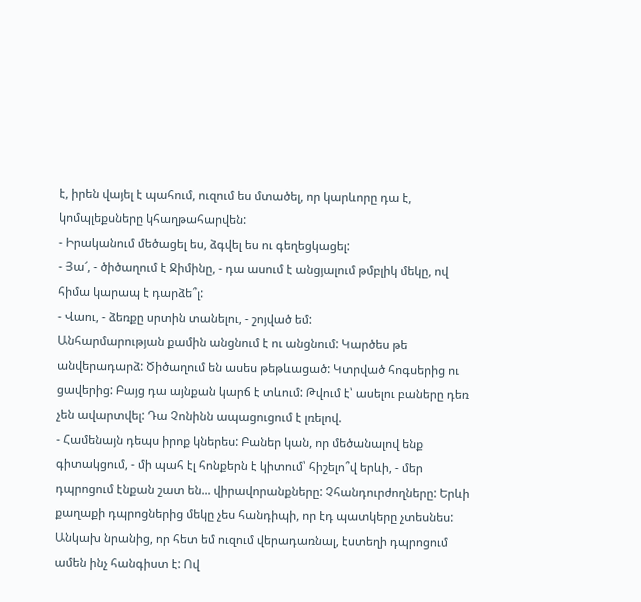է, իրեն վայել է պահում, ուզում ես մտածել, որ կարևորը դա է, կոմպլեքսները կհաղթահարվեն:
- Իրականում մեծացել ես, ձգվել ես ու գեղեցկացել:
- Յա՜, - ծիծաղում է Ջիմինը, - դա ասում է անցյալում թմբլիկ մեկը, ով հիմա կարապ է դարձե՞լ:
- Վաու, - ձեռքը սրտին տանելու, - շոյված եմ:
Անհարմարության քամին անցնում է ու անցնում: Կարծես թե անվերադարձ: Ծիծաղում են ասես թեթևացած: Կտրված հոգսերից ու ցավերից: Բայց դա այնքան կարճ է տևում: Թվում է՝ ասելու բաները դեռ չեն ավարտվել: Դա Չոնինն ապացուցում է լռելով.
- Համենայն դեպս իրոք կներես: Բաներ կան, որ մեծանալով ենք գիտակցում, - մի պահ էլ հոնքերն է կիտում՝ հիշելո՞վ երևի, - մեր դպրոցում էնքան շատ են... վիրավորանքները: Չհանդուրժողները: Երևի քաղաքի դպրոցներից մեկը չես հանդիպի, որ էդ պատկերը չտեսնես: Անկախ նրանից, որ հետ եմ ուզում վերադառնալ, էստեղի դպրոցում ամեն ինչ հանգիստ է: Ով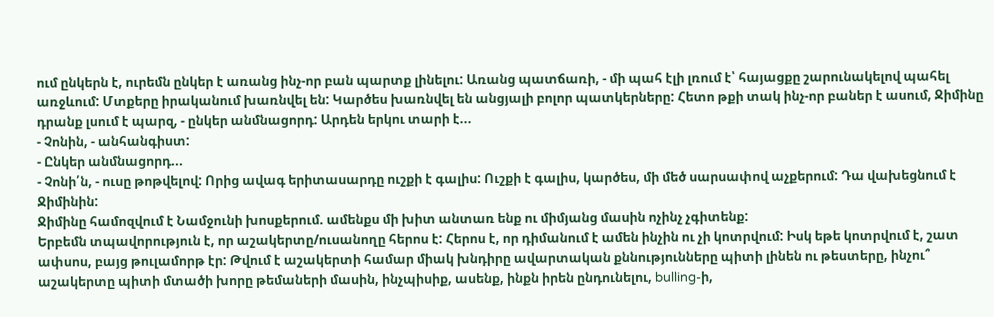ում ընկերն է, ուրեմն ընկեր է առանց ինչ-որ բան պարտք լինելու: Առանց պատճառի, - մի պահ էլի լռում է՝ հայացքը շարունակելով պահել առջևում: Մտքերը իրականում խառնվել են: Կարծես խառնվել են անցյալի բոլոր պատկերները: Հետո թքի տակ ինչ-որ բաներ է ասում, Ջիմինը դրանք լսում է պարզ, - ընկեր անմնացորդ: Արդեն երկու տարի է...
- Չոնին, - անհանգիստ:
- Ընկեր անմնացորդ...
- Չոնի՛ն, - ուսը թոթվելով: Որից ավագ երիտասարդը ուշքի է գալիս: Ուշքի է գալիս, կարծես, մի մեծ սարսափով աչքերում: Դա վախեցնում է Ջիմինին:
Ջիմինը համոզվում է Նամջունի խոսքերում. ամենքս մի խիտ անտառ ենք ու միմյանց մասին ոչինչ չգիտենք:
Երբեմն տպավորություն է, որ աշակերտը/ուսանողը հերոս է: Հերոս է, որ դիմանում է ամեն ինչին ու չի կոտրվում: Իսկ եթե կոտրվում է, շատ ափսոս, բայց թուլամորթ էր: Թվում է աշակերտի համար միակ խնդիրը ավարտական քննությունները պիտի լինեն ու թեստերը, ինչու՞ աշակերտը պիտի մտածի խորը թեմաների մասին, ինչպիսիք, ասենք, ինքն իրեն ընդունելու, bulling-ի,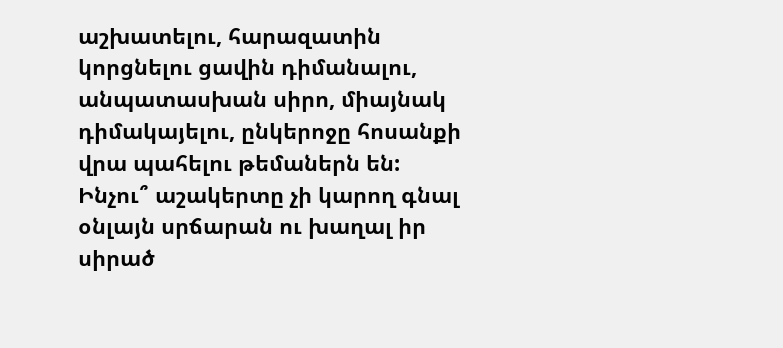աշխատելու, հարազատին կորցնելու ցավին դիմանալու, անպատասխան սիրո, միայնակ դիմակայելու, ընկերոջը հոսանքի վրա պահելու թեմաներն են: Ինչու՞ աշակերտը չի կարող գնալ օնլայն սրճարան ու խաղալ իր սիրած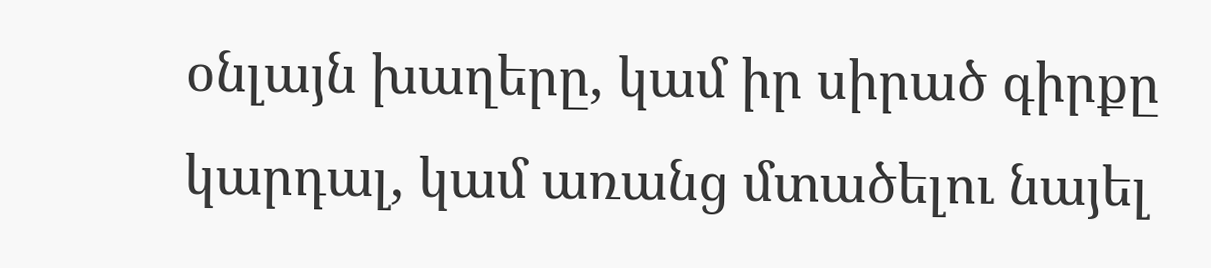օնլայն խաղերը, կամ իր սիրած գիրքը կարդալ, կամ առանց մտածելու նայել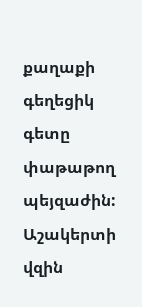քաղաքի գեղեցիկ գետը փաթաթող պեյզաժին:
Աշակերտի վզին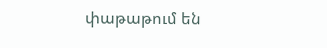փաթաթում են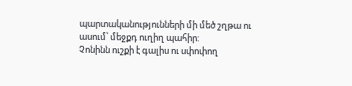պարտականությունների մի մեծ շղթա ու ասում՝ մեջքդ ուղիղ պահիր:
Չոնինն ուշքի է գալիս ու սփոփող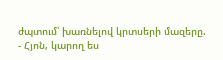ժպտում՝ խառնելով կրտսերի մազերը.
- Հյոն, կարող ես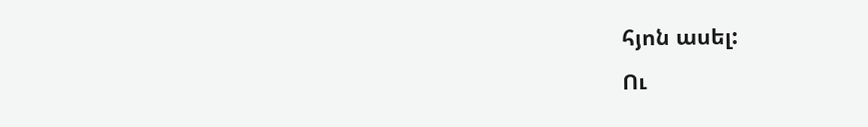հյոն ասել:
Ու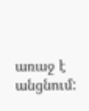առաջ է անցնում: